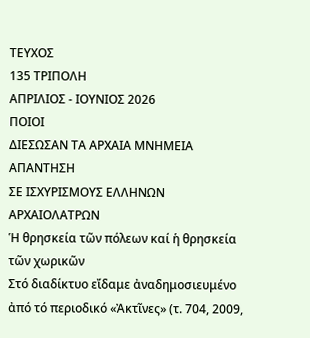ΤΕΥΧΟΣ
135 ΤΡΙΠΟΛΗ
ΑΠΡΙΛΙΟΣ - ΙΟΥΝΙΟΣ 2026
ΠΟΙΟΙ
ΔΙΕΣΩΣΑΝ ΤΑ ΑΡΧΑΙΑ ΜΝΗΜΕΙΑ
ΑΠΑΝΤΗΣΗ
ΣΕ ΙΣΧΥΡΙΣΜΟΥΣ ΕΛΛΗΝΩΝ ΑΡΧΑΙΟΛΑΤΡΩΝ
Ἡ θρησκεία τῶν πόλεων καί ἡ θρησκεία τῶν χωρικῶν
Στό διαδίκτυο εἴδαμε ἀναδημοσιευμένο ἀπό τό περιοδικό «Ἀκτῖνες» (τ. 704, 2009,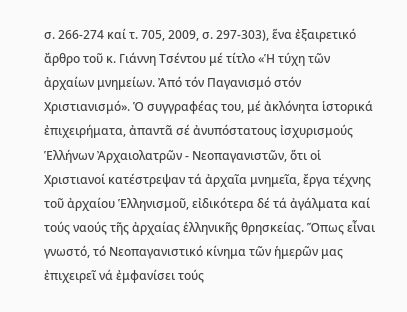σ. 266-274 καί τ. 705, 2009, σ. 297-303), ἕνα ἐξαιρετικό ἄρθρο τοῦ κ. Γιάννη Τσέντου μέ τίτλο «Ἡ τύχη τῶν ἀρχαίων μνημείων. Ἀπό τόν Παγανισμό στόν Χριστιανισμό». Ὁ συγγραφέας του, μέ ἀκλόνητα ἱστορικά ἐπιχειρήματα, ἀπαντᾶ σέ ἀνυπόστατους ἰσχυρισμούς Ἑλλήνων Ἀρχαιολατρῶν - Νεοπαγανιστῶν, ὅτι οἱ Χριστιανοί κατέστρεψαν τά ἀρχαῖα μνημεῖα, ἔργα τέχνης τοῦ ἀρχαίου Ἑλληνισμοῦ, εἰδικότερα δέ τά ἀγάλματα καί τούς ναούς τῆς ἀρχαίας ἑλληνικῆς θρησκείας. Ὅπως εἶναι γνωστό, τό Νεοπαγανιστικό κίνημα τῶν ἡμερῶν μας ἐπιχειρεῖ νά ἐμφανίσει τούς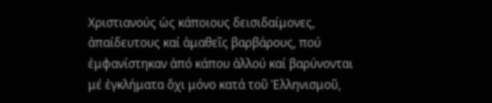Χριστιανούς ὡς κάποιους δεισιδαίμονες, ἀπαίδευτους καί ἀμαθεῖς βαρβάρους, πού ἐμφανίστηκαν ἀπό κάπου ἀλλού καί βαρύνονται μέ ἐγκλήματα ὄχι μόνο κατά τοῦ Ἑλληνισμοῦ,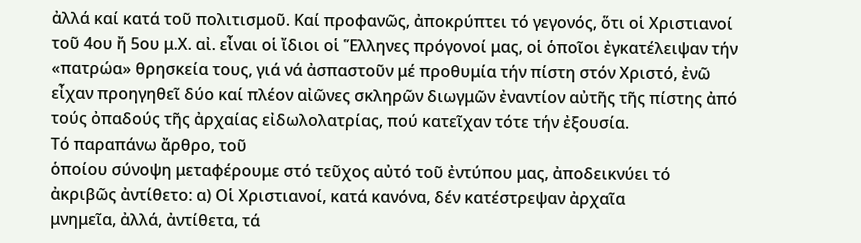ἀλλά καί κατά τοῦ πολιτισμοῦ. Καί προφανῶς, ἀποκρύπτει τό γεγονός, ὅτι οἱ Χριστιανοί τοῦ 4ου ἤ 5ου μ.Χ. αἰ. εἶναι οἱ ἴδιοι οἱ Ἕλληνες πρόγονοί μας, οἱ ὁποῖοι ἐγκατέλειψαν τήν «πατρώα» θρησκεία τους, γιά νά ἀσπαστοῦν μέ προθυμία τήν πίστη στόν Χριστό, ἐνῶ εἶχαν προηγηθεῖ δύο καί πλέον αἰῶνες σκληρῶν διωγμῶν ἐναντίον αὐτῆς τῆς πίστης ἀπό τούς ὀπαδούς τῆς ἀρχαίας εἰδωλολατρίας, πού κατεῖχαν τότε τήν ἐξουσία.
Τό παραπάνω ἄρθρο, τοῦ
ὁποίου σύνοψη μεταφέρουμε στό τεῦχος αὐτό τοῦ ἐντύπου μας, ἀποδεικνύει τό
ἀκριβῶς ἀντίθετο: α) Οἱ Χριστιανοί, κατά κανόνα, δέν κατέστρεψαν ἀρχαῖα
μνημεῖα, ἀλλά, ἀντίθετα, τά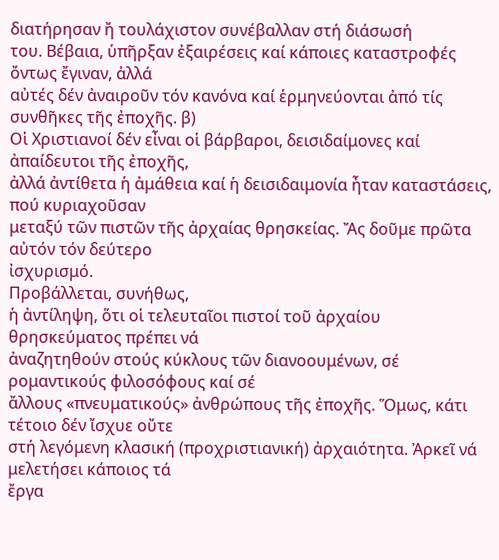διατήρησαν ἤ τουλάχιστον συνέβαλλαν στή διάσωσή
του. Βέβαια, ὑπῆρξαν ἐξαιρέσεις καί κάποιες καταστροφές ὄντως ἔγιναν, ἀλλά
αὐτές δέν ἀναιροῦν τόν κανόνα καί ἑρμηνεύονται ἀπό τίς συνθῆκες τῆς ἐποχῆς. β)
Οἱ Χριστιανοί δέν εἶναι οἱ βάρβαροι, δεισιδαίμονες καί ἀπαίδευτοι τῆς ἐποχῆς,
ἀλλά ἀντίθετα ἡ ἀμάθεια καί ἡ δεισιδαιμονία ἦταν καταστάσεις, πού κυριαχοῦσαν
μεταξύ τῶν πιστῶν τῆς ἀρχαίας θρησκείας. Ἄς δοῦμε πρῶτα αὐτόν τόν δεύτερο
ἰσχυρισμό.
Προβάλλεται, συνήθως,
ἡ ἀντίληψη, ὅτι οἱ τελευταῖοι πιστοί τοῦ ἀρχαίου θρησκεύματος πρέπει νά
ἀναζητηθούν στούς κύκλους τῶν διανοουμένων, σέ ρομαντικούς φιλοσόφους καί σέ
ἄλλους «πνευματικούς» ἀνθρώπους τῆς ἐποχῆς. Ὅμως, κάτι τέτοιο δέν ἴσχυε οὔτε
στή λεγόμενη κλασική (προχριστιανική) ἀρχαιότητα. Ἀρκεῖ νά μελετήσει κάποιος τά
ἔργα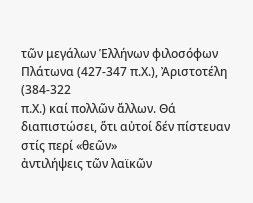τῶν μεγάλων Ἑλλήνων φιλοσόφων Πλάτωνα (427-347 π.Χ.), Ἀριστοτέλη (384-322
π.Χ.) καί πολλῶν ἄλλων. Θά διαπιστώσει, ὅτι αὐτοί δέν πίστευαν στίς περί «θεῶν»
ἀντιλήψεις τῶν λαϊκῶν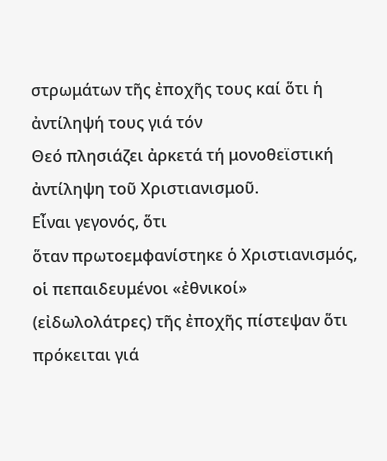στρωμάτων τῆς ἐποχῆς τους καί ὅτι ἡ ἀντίληψή τους γιά τόν
Θεό πλησιάζει ἀρκετά τή μονοθεϊστική ἀντίληψη τοῦ Χριστιανισμοῦ.
Εἶναι γεγονός, ὅτι
ὅταν πρωτοεμφανίστηκε ὁ Χριστιανισμός, οἱ πεπαιδευμένοι «ἐθνικοί»
(εἰδωλολάτρες) τῆς ἐποχῆς πίστεψαν ὅτι πρόκειται γιά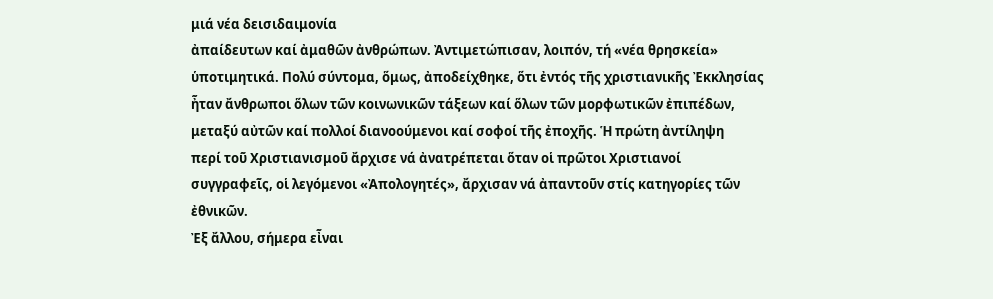μιά νέα δεισιδαιμονία
ἀπαίδευτων καί ἀμαθῶν ἀνθρώπων. Ἀντιμετώπισαν, λοιπόν, τή «νέα θρησκεία»
ὑποτιμητικά. Πολύ σύντομα, ὅμως, ἀποδείχθηκε, ὅτι ἐντός τῆς χριστιανικῆς Ἐκκλησίας
ἦταν ἄνθρωποι ὅλων τῶν κοινωνικῶν τάξεων καί ὅλων τῶν μορφωτικῶν ἐπιπέδων,
μεταξύ αὐτῶν καί πολλοί διανοούμενοι καί σοφοί τῆς ἐποχῆς. Ἡ πρώτη ἀντίληψη
περί τοῦ Χριστιανισμοῦ ἄρχισε νά ἀνατρέπεται ὅταν οἱ πρῶτοι Χριστιανοί
συγγραφεῖς, οἱ λεγόμενοι «Ἀπολογητές», ἄρχισαν νά ἀπαντοῦν στίς κατηγορίες τῶν
ἐθνικῶν.
Ἐξ ἄλλου, σήμερα εἶναι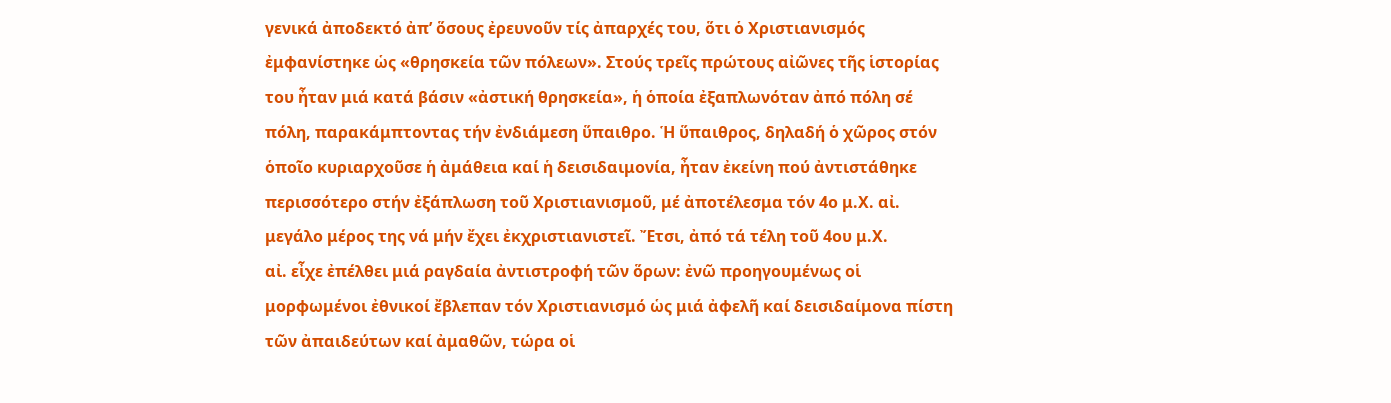γενικά ἀποδεκτό ἀπ’ ὅσους ἐρευνοῦν τίς ἀπαρχές του, ὅτι ὁ Χριστιανισμός
ἐμφανίστηκε ὡς «θρησκεία τῶν πόλεων». Στούς τρεῖς πρώτους αἰῶνες τῆς ἱστορίας
του ἦταν μιά κατά βάσιν «ἀστική θρησκεία», ἡ ὁποία ἐξαπλωνόταν ἀπό πόλη σέ
πόλη, παρακάμπτοντας τήν ἐνδιάμεση ὕπαιθρο. Ἡ ὕπαιθρος, δηλαδή ὁ χῶρος στόν
ὁποῖο κυριαρχοῦσε ἡ ἀμάθεια καί ἡ δεισιδαιμονία, ἦταν ἐκείνη πού ἀντιστάθηκε
περισσότερο στήν ἐξάπλωση τοῦ Χριστιανισμοῦ, μέ ἀποτέλεσμα τόν 4ο μ.Χ. αἰ.
μεγάλο μέρος της νά μήν ἔχει ἐκχριστιανιστεῖ. Ἔτσι, ἀπό τά τέλη τοῦ 4ου μ.Χ.
αἰ. εἶχε ἐπέλθει μιά ραγδαία ἀντιστροφή τῶν ὅρων: ἐνῶ προηγουμένως οἱ
μορφωμένοι ἐθνικοί ἔβλεπαν τόν Χριστιανισμό ὡς μιά ἀφελῆ καί δεισιδαίμονα πίστη
τῶν ἀπαιδεύτων καί ἀμαθῶν, τώρα οἱ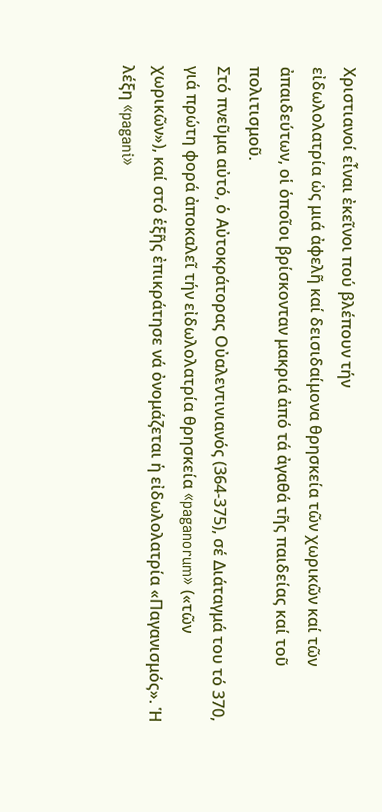Χριστιανοί εἶναι ἐκεῖνοι πού βλέπουν τήν
εἰδωλολατρία ὡς μιά ἀφελῆ καί δεισιδαίμονα θρησκεία τῶν χωρικῶν καί τῶν
ἀπαιδεύτων, οἱ ὁποῖοι βρίσκονταν μακριά ἀπό τά ἀγαθά τῆς παιδείας καί τοῦ
πολιτισμοῦ.
Στό πνεῦμα αὐτό, ὁ Αὐτοκράτορας Οὐαλεντινιανός (364-375), σέ Διάταγμά του τό 370, γιά πρώτη φορά ἀποκαλεῖ τήν εἰδωλολατρία θρησκεία «paganorum» («τῶν χωρικῶν»), καί στό ἑξῆς ἐπικράτησε νά ὀνομάζεται ἡ εἰδωλολατρία «Παγανισμός». Ἡ λέξη «pagani»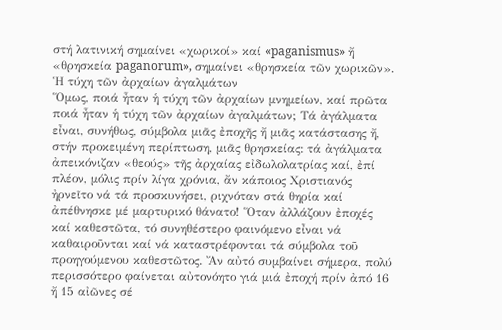στή λατινική σημαίνει «χωρικοί» καί «paganismus» ἤ «θρησκεία paganorum», σημαίνει «θρησκεία τῶν χωρικῶν».
Ἡ τύχη τῶν ἀρχαίων ἀγαλμάτων
Ὅμως, ποιά ἦταν ἡ τύχη τῶν ἀρχαίων μνημείων, καί πρῶτα ποιά ἦταν ἡ τύχη τῶν ἀρχαίων ἀγαλμάτων; Τά ἀγάλματα εἶναι, συνήθως, σύμβολα μιᾶς ἐποχῆς ἤ μιᾶς κατάστασης ἤ, στήν προκειμένη περίπτωση, μιᾶς θρησκείας: τά ἀγάλματα ἀπεικόνιζαν «θεούς» τῆς ἀρχαίας εἰδωλολατρίας καί, ἐπί πλέον, μόλις πρίν λίγα χρόνια, ἄν κάποιος Χριστιανός ἠρνεῖτο νά τά προσκυνήσει, ριχνόταν στά θηρία καί ἀπέθνησκε μέ μαρτυρικό θάνατο! Ὅταν ἀλλάζουν ἐποχές καί καθεστῶτα, τό συνηθέστερο φαινόμενο εἶναι νά καθαιροῦνται καί νά καταστρέφονται τά σύμβολα τοῦ προηγούμενου καθεστῶτος. Ἄν αὐτό συμβαίνει σήμερα, πολύ περισσότερο φαίνεται αὐτονόητο γιά μιά ἐποχή πρίν ἀπό 16 ἤ 15 αἰῶνες σέ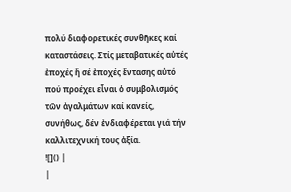πολύ διαφορετικές συνθῆκες καί καταστάσεις. Στίς μεταβατικές αὐτές ἐποχές ἤ σέ ἐποχές ἔντασης αὐτό πού προέχει εἶναι ὁ συμβολισμός τῶν ἀγαλμάτων καί κανείς, συνήθως, δέν ἐνδιαφέρεται γιά τήν καλλιτεχνική τους ἀξία.
![]() |
|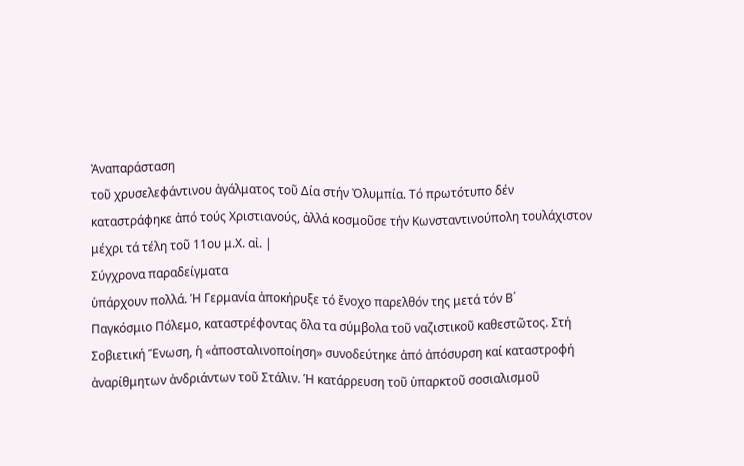Ἀναπαράσταση
τοῦ χρυσελεφάντινου ἀγάλματος τοῦ Δία στήν Ὀλυμπία. Τό πρωτότυπο δέν καταστράφηκε ἀπό τούς Χριστιανούς, ἀλλά κοσμοῦσε τήν Κωνσταντινούπολη τουλάχιστον μέχρι τά τέλη τοῦ 11ου μ.Χ. αἰ. |
Σύγχρονα παραδείγματα
ὑπάρχουν πολλά. Ἡ Γερμανία ἀποκήρυξε τό ἔνοχο παρελθόν της μετά τόν Β΄
Παγκόσμιο Πόλεμο, καταστρέφοντας ὅλα τα σύμβολα τοῦ ναζιστικοῦ καθεστῶτος. Στή
Σοβιετική Ἕνωση, ἡ «ἀποσταλινοποίηση» συνοδεύτηκε ἀπό ἀπόσυρση καί καταστροφή
ἀναρίθμητων ἀνδριάντων τοῦ Στάλιν. Ἡ κατάρρευση τοῦ ὑπαρκτοῦ σοσιαλισμοῦ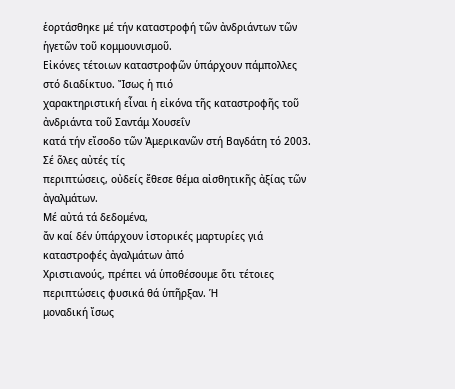ἑορτάσθηκε μέ τήν καταστροφή τῶν ἀνδριάντων τῶν ἡγετῶν τοῦ κομμουνισμοῦ.
Εἰκόνες τέτοιων καταστροφῶν ὑπάρχουν πάμπολλες στό διαδίκτυο. Ἴσως ἡ πιό
χαρακτηριστική εἶναι ἡ εἰκόνα τῆς καταστροφῆς τοῦ ἀνδριάντα τοῦ Σαντάμ Χουσεΐν
κατά τήν εἴσοδο τῶν Ἀμερικανῶν στή Βαγδάτη τό 2003. Σέ ὅλες αὐτές τίς
περιπτώσεις, οὐδείς ἔθεσε θέμα αἰσθητικῆς ἀξίας τῶν ἀγαλμάτων.
Μέ αὐτά τά δεδομένα,
ἄν καί δέν ὑπάρχουν ἱστορικές μαρτυρίες γιά καταστροφές ἀγαλμάτων ἀπό
Χριστιανούς, πρέπει νά ὑποθέσουμε ὅτι τέτοιες περιπτώσεις φυσικά θά ὑπῆρξαν. Ἡ
μοναδική ἴσως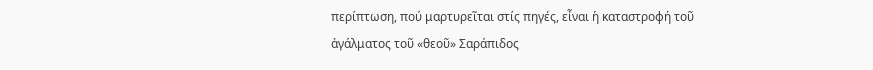περίπτωση, πού μαρτυρεῖται στίς πηγές, εἶναι ἡ καταστροφή τοῦ
ἀγάλματος τοῦ «θεοῦ» Σαράπιδος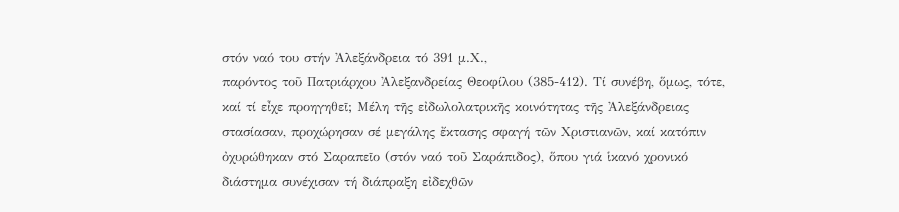στόν ναό του στήν Ἀλεξάνδρεια τό 391 μ.Χ.,
παρόντος τοῦ Πατριάρχου Ἀλεξανδρείας Θεοφίλου (385-412). Τί συνέβη, ὅμως, τότε,
καί τί εἶχε προηγηθεῖ; Μέλη τῆς εἰδωλολατρικῆς κοινότητας τῆς Ἀλεξάνδρειας
στασίασαν, προχώρησαν σέ μεγάλης ἔκτασης σφαγή τῶν Χριστιανῶν, καί κατόπιν
ὀχυρώθηκαν στό Σαραπεῖο (στόν ναό τοῦ Σαράπιδος), ὅπου γιά ἱκανό χρονικό
διάστημα συνέχισαν τή διάπραξη εἰδεχθῶν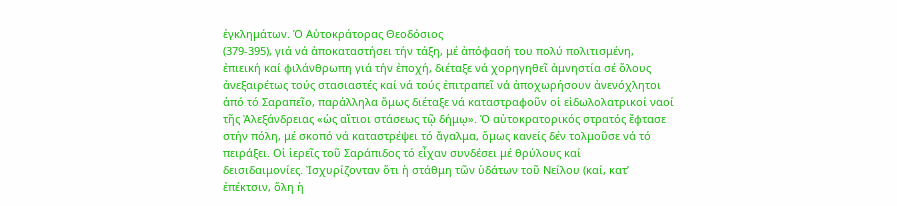ἐγκλημάτων. Ὁ Αὐτοκράτορας Θεοδόσιος
(379-395), γιά νά ἀποκαταστήσει τήν τάξη, μέ ἀπόφασή του πολύ πολιτισμένη,
ἐπιεική καί φιλάνθρωπη γιά τήν ἐποχή, διέταξε νά χορηγηθεῖ ἀμνηστία σέ ὅλους
ἀνεξαιρέτως τούς στασιαστές καί νά τούς ἐπιτραπεῖ νά ἀποχωρήσουν ἀνενόχλητοι
ἀπό τό Σαραπεῖο, παράλληλα ὅμως διέταξε νά καταστραφοῦν οἱ εἰδωλολατρικοί ναοί
τῆς Ἀλεξάνδρειας «ὡς αἴτιοι στάσεως τῷ δήμῳ». Ὁ αὐτοκρατορικός στρατός ἔφτασε
στήν πόλη, μέ σκοπό νά καταστρέψει τό ἄγαλμα, ὅμως κανείς δέν τολμοῦσε νά τό
πειράξει. Οἱ ἱερεῖς τοῦ Σαράπιδος τό εἶχαν συνδέσει μέ θρύλους καί
δεισιδαιμονίες. Ἰσχυρίζονταν ὅτι ἡ στάθμη τῶν ὑδάτων τοῦ Νείλου (καί, κατ’
ἐπέκτσιν, ὅλη ἡ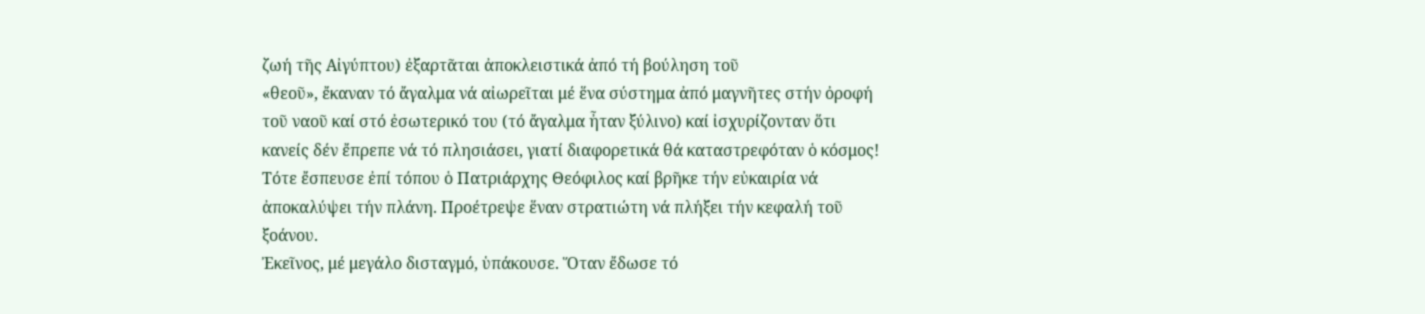ζωή τῆς Αἰγύπτου) ἐξαρτᾶται ἀποκλειστικά ἀπό τή βούληση τοῦ
«θεοῦ», ἔκαναν τό ἄγαλμα νά αἰωρεῖται μέ ἕνα σύστημα ἀπό μαγνῆτες στήν ὀροφή
τοῦ ναοῦ καί στό ἐσωτερικό του (τό ἄγαλμα ἦταν ξύλινο) καί ἰσχυρίζονταν ὅτι
κανείς δέν ἔπρεπε νά τό πλησιάσει, γιατί διαφορετικά θά καταστρεφόταν ὁ κόσμος!
Τότε ἔσπευσε ἐπί τόπου ὁ Πατριάρχης Θεόφιλος καί βρῆκε τήν εὐκαιρία νά
ἀποκαλύψει τήν πλάνη. Προέτρεψε ἕναν στρατιώτη νά πλήξει τήν κεφαλή τοῦ ξοάνου.
Ἐκεῖνος, μέ μεγάλο δισταγμό, ὑπάκουσε. Ὅταν ἔδωσε τό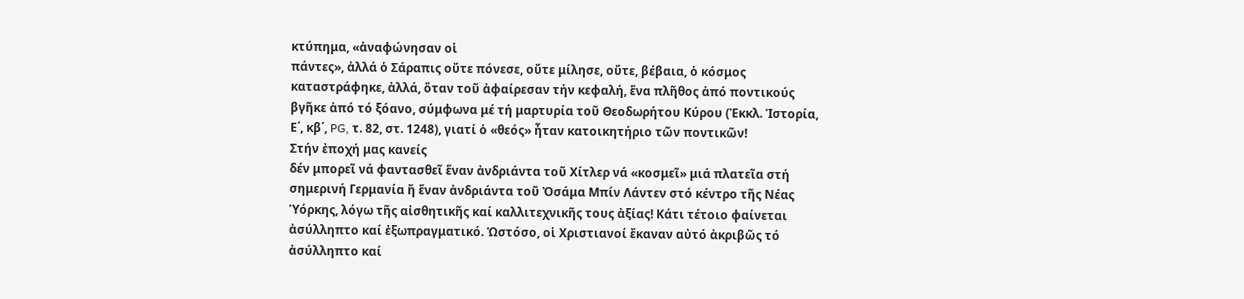κτύπημα, «ἀναφώνησαν οἱ
πάντες», ἀλλά ὁ Σάραπις οὔτε πόνεσε, οὔτε μίλησε, οὔτε, βέβαια, ὁ κόσμος
καταστράφηκε, ἀλλά, ὅταν τοῦ ἀφαίρεσαν τήν κεφαλή, ἕνα πλῆθος ἀπό ποντικούς
βγῆκε ἀπό τό ξόανο, σύμφωνα μέ τή μαρτυρία τοῦ Θεοδωρήτου Κύρου (Ἐκκλ. Ἱστορία,
Ε΄, κβ΄, PG, τ. 82, στ. 1248), γιατί ὁ «θεός» ἦταν κατοικητήριο τῶν ποντικῶν!
Στήν ἐποχή μας κανείς
δέν μπορεῖ νά φαντασθεῖ ἕναν ἀνδριάντα τοῦ Χίτλερ νά «κοσμεῖ» μιά πλατεῖα στή
σημερινή Γερμανία ἤ ἕναν ἀνδριάντα τοῦ Ὀσάμα Μπίν Λάντεν στό κέντρο τῆς Νέας
Ὑόρκης, λόγω τῆς αἰσθητικῆς καί καλλιτεχνικῆς τους ἀξίας! Κάτι τέτοιο φαίνεται
ἀσύλληπτο καί ἐξωπραγματικό. Ὡστόσο, οἱ Χριστιανοί ἔκαναν αὐτό ἀκριβῶς τό
ἀσύλληπτο καί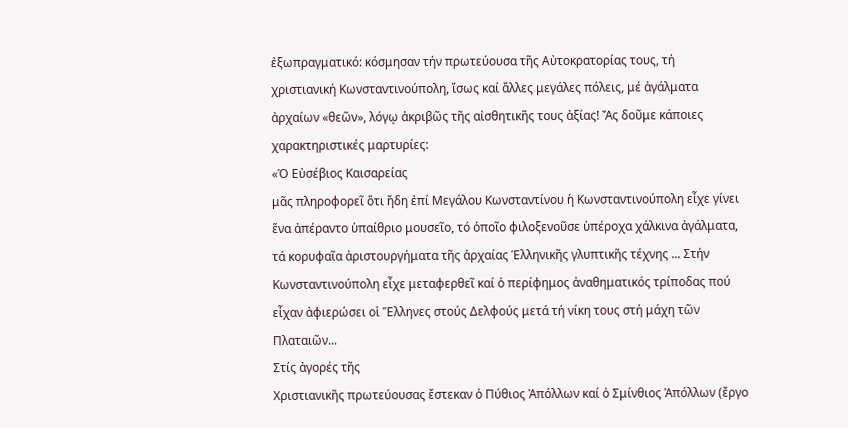ἐξωπραγματικό: κόσμησαν τήν πρωτεύουσα τῆς Αὐτοκρατορίας τους, τή
χριστιανική Κωνσταντινούπολη, ἴσως καί ἄλλες μεγάλες πόλεις, μέ ἀγάλματα
ἀρχαίων «θεῶν», λόγῳ ἀκριβῶς τῆς αἰσθητικῆς τους ἀξίας! Ἄς δοῦμε κάποιες
χαρακτηριστικές μαρτυρίες:
«Ὁ Εὐσέβιος Καισαρείας
μᾶς πληροφορεῖ ὅτι ἤδη ἐπί Μεγάλου Κωνσταντίνου ἡ Κωνσταντινούπολη εἶχε γίνει
ἕνα ἀπέραντο ὑπαίθριο μουσεῖο, τό ὁποῖο φιλοξενοῦσε ὑπέροχα χάλκινα ἀγάλματα,
τά κορυφαῖα ἀριστουργήματα τῆς ἀρχαίας Ἑλληνικῆς γλυπτικῆς τέχνης ... Στήν
Κωνσταντινούπολη εἶχε μεταφερθεῖ καί ὁ περίφημος ἀναθηματικός τρίποδας πού
εἶχαν ἀφιερώσει οἱ Ἕλληνες στούς Δελφούς μετά τή νίκη τους στή μάχη τῶν
Πλαταιῶν...
Στίς ἀγορές τῆς
Χριστιανικῆς πρωτεύουσας ἔστεκαν ὁ Πύθιος Ἀπόλλων καί ὁ Σμίνθιος Ἀπόλλων (ἔργο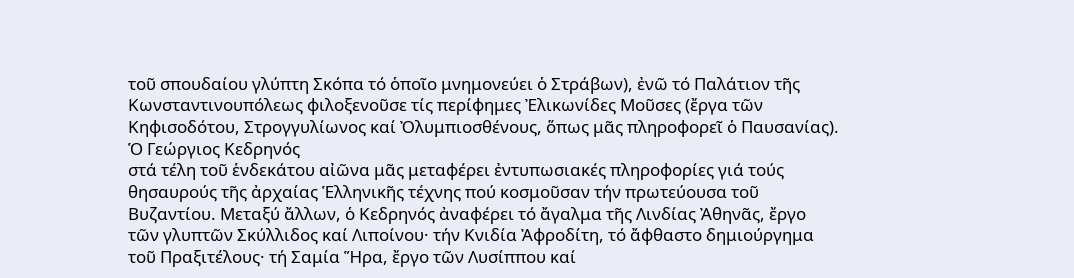τοῦ σπουδαίου γλύπτη Σκόπα τό ὁποῖο μνημονεύει ὁ Στράβων), ἐνῶ τό Παλάτιον τῆς
Κωνσταντινουπόλεως φιλοξενοῦσε τίς περίφημες Ἐλικωνίδες Μοῦσες (ἔργα τῶν
Κηφισοδότου, Στρογγυλίωνος καί Ὀλυμπιοσθένους, ὅπως μᾶς πληροφορεῖ ὁ Παυσανίας).
Ὁ Γεώργιος Κεδρηνός
στά τέλη τοῦ ἑνδεκάτου αἰῶνα μᾶς μεταφέρει ἐντυπωσιακές πληροφορίες γιά τούς
θησαυρούς τῆς ἀρχαίας Ἑλληνικῆς τέχνης πού κοσμοῦσαν τήν πρωτεύουσα τοῦ
Βυζαντίου. Μεταξύ ἄλλων, ὁ Κεδρηνός ἀναφέρει τό ἄγαλμα τῆς Λινδίας Ἀθηνᾶς, ἔργο
τῶν γλυπτῶν Σκύλλιδος καί Λιποίνου· τήν Κνιδία Ἀφροδίτη, τό ἄφθαστο δημιούργημα
τοῦ Πραξιτέλους· τή Σαμία Ἥρα, ἔργο τῶν Λυσίππου καί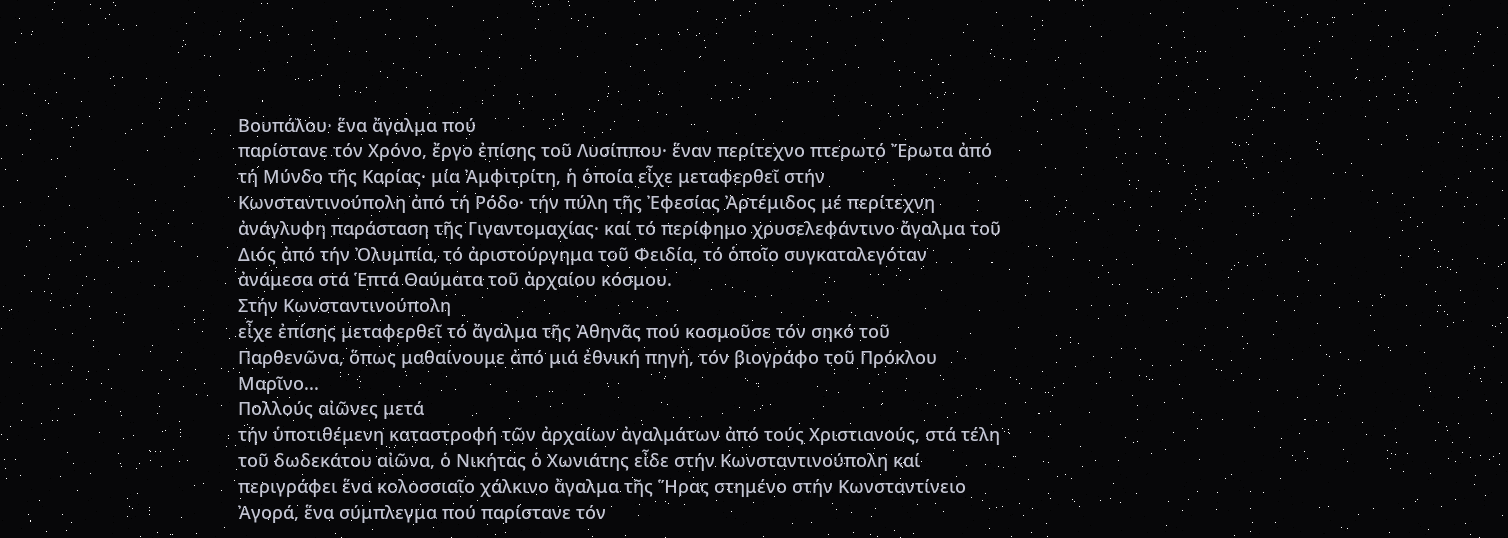Βουπάλου· ἕνα ἄγαλμα πού
παρίστανε τόν Χρόνο, ἔργο ἐπίσης τοῦ Λυσίππου· ἕναν περίτεχνο πτερωτό Ἔρωτα ἀπό
τή Μύνδο τῆς Καρίας· μία Ἀμφιτρίτη, ἡ ὁποία εἶχε μεταφερθεῖ στήν
Κωνσταντινούπολη ἀπό τή Ρόδο· τήν πύλη τῆς Ἐφεσίας Ἀρτέμιδος μέ περίτεχνη
ἀνάγλυφη παράσταση τῆς Γιγαντομαχίας· καί τό περίφημο χρυσελεφάντινο ἄγαλμα τοῦ
Διός ἀπό τήν Ὀλυμπία, τό ἀριστούργημα τοῦ Φειδία, τό ὁποῖο συγκαταλεγόταν
ἀνάμεσα στά Ἑπτά Θαύματα τοῦ ἀρχαίου κόσμου.
Στήν Κωνσταντινούπολη
εἶχε ἐπίσης μεταφερθεῖ τό ἄγαλμα τῆς Ἀθηνᾶς πού κοσμοῦσε τόν σηκό τοῦ
Παρθενῶνα, ὅπως μαθαίνουμε ἀπό μιά ἐθνική πηγή, τόν βιογράφο τοῦ Πρόκλου
Μαρῖνο...
Πολλούς αἰῶνες μετά
τήν ὑποτιθέμενη καταστροφή τῶν ἀρχαίων ἀγαλμάτων ἀπό τούς Χριστιανούς, στά τέλη
τοῦ δωδεκάτου αἰῶνα, ὁ Νικήτας ὁ Χωνιάτης εἶδε στήν Κωνσταντινούπολη καί
περιγράφει ἕνα κολοσσιαῖο χάλκινο ἄγαλμα τῆς Ἥρας στημένο στήν Κωνσταντίνειο
Ἀγορά, ἕνα σύμπλεγμα πού παρίστανε τόν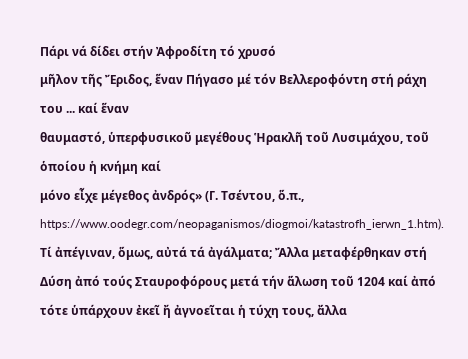Πάρι νά δίδει στήν Ἀφροδίτη τό χρυσό
μῆλον τῆς Ἔριδος, ἕναν Πήγασο μέ τόν Βελλεροφόντη στή ράχη του ... καί ἕναν
θαυμαστό, ὑπερφυσικοῦ μεγέθους Ἡρακλῆ τοῦ Λυσιμάχου, τοῦ ὁποίου ἡ κνήμη καί
μόνο εἶχε μέγεθος ἀνδρός» (Γ. Τσέντου, ὅ.π., https://www.oodegr.com/neopaganismos/diogmoi/katastrofh_ierwn_1.htm).
Τί ἀπέγιναν, ὅμως, αὐτά τά ἀγάλματα; Ἄλλα μεταφέρθηκαν στή Δύση ἀπό τούς Σταυροφόρους μετά τήν ἅλωση τοῦ 1204 καί ἀπό τότε ὑπάρχουν ἐκεῖ ἤ ἀγνοεῖται ἡ τύχη τους, ἄλλα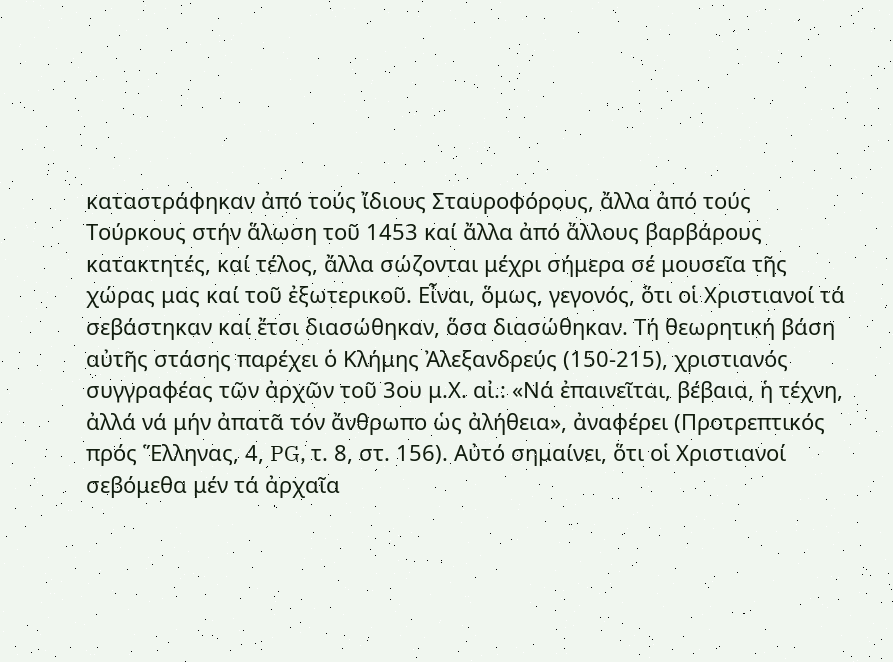καταστράφηκαν ἀπό τούς ἴδιους Σταυροφόρους, ἄλλα ἀπό τούς Τούρκους στήν ἅλωση τοῦ 1453 καί ἄλλα ἀπό ἄλλους βαρβάρους κατακτητές, καί τέλος, ἄλλα σώζονται μέχρι σήμερα σέ μουσεῖα τῆς χώρας μας καί τοῦ ἐξωτερικοῦ. Εἶναι, ὅμως, γεγονός, ὅτι οἱ Χριστιανοί τά σεβάστηκαν καί ἔτσι διασώθηκαν, ὅσα διασώθηκαν. Τή θεωρητική βάση αὐτῆς στάσης παρέχει ὁ Κλήμης Ἀλεξανδρεύς (150-215), χριστιανός συγγραφέας τῶν ἀρχῶν τοῦ 3ου μ.Χ. αἰ.: «Νά ἐπαινεῖται, βέβαια, ἡ τέχνη, ἀλλά νά μήν ἀπατᾶ τόν ἄνθρωπο ὡς ἀλήθεια», ἀναφέρει (Προτρεπτικός πρός Ἕλληνας, 4, PG, τ. 8, στ. 156). Αὐτό σημαίνει, ὅτι οἱ Χριστιανοί σεβόμεθα μέν τά ἀρχαῖα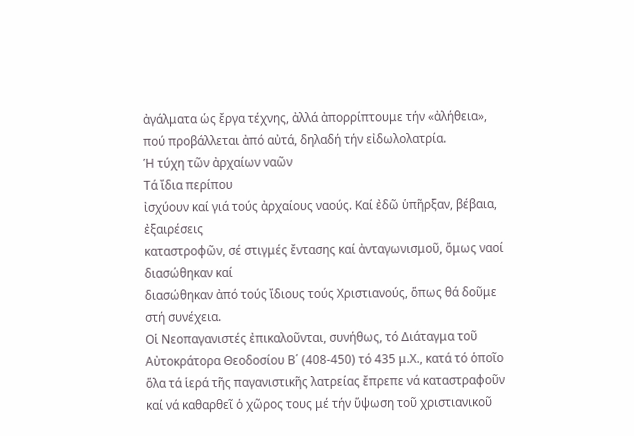ἀγάλματα ὡς ἔργα τέχνης, ἀλλά ἀπορρίπτουμε τήν «ἀλήθεια», πού προβάλλεται ἀπό αὐτά, δηλαδή τήν εἰδωλολατρία.
Ἡ τύχη τῶν ἀρχαίων ναῶν
Τά ἴδια περίπου
ἰσχύουν καί γιά τούς ἀρχαίους ναούς. Καί ἐδῶ ὑπῆρξαν, βέβαια, ἐξαιρέσεις
καταστροφῶν, σέ στιγμές ἔντασης καί ἀνταγωνισμοῦ, ὅμως ναοί διασώθηκαν καί
διασώθηκαν ἀπό τούς ἴδιους τούς Χριστιανούς, ὅπως θά δοῦμε στή συνέχεια.
Οἱ Νεοπαγανιστές ἐπικαλοῦνται, συνήθως, τό Διάταγμα τοῦ Αὐτοκράτορα Θεοδοσίου Β΄ (408-450) τό 435 μ.Χ., κατά τό ὁποῖο ὅλα τά ἱερά τῆς παγανιστικῆς λατρείας ἔπρεπε νά καταστραφοῦν καί νά καθαρθεῖ ὁ χῶρος τους μέ τήν ὕψωση τοῦ χριστιανικοῦ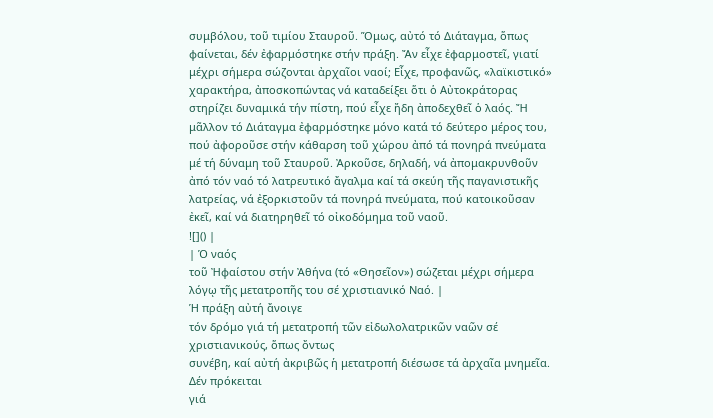συμβόλου, τοῦ τιμίου Σταυροῦ. Ὅμως, αὐτό τό Διάταγμα, ὅπως φαίνεται, δέν ἐφαρμόστηκε στήν πράξη. Ἄν εἶχε ἐφαρμοστεῖ, γιατί μέχρι σήμερα σώζονται ἀρχαῖοι ναοί; Εἶχε, προφανῶς, «λαϊκιστικό» χαρακτήρα, ἀποσκοπώντας νά καταδείξει ὅτι ὁ Αὐτοκράτορας στηρίζει δυναμικά τήν πίστη, πού εἶχε ἤδη ἀποδεχθεῖ ὁ λαός. Ἤ μᾶλλον τό Διάταγμα ἐφαρμόστηκε μόνο κατά τό δεύτερο μέρος του, πού ἀφοροῦσε στήν κάθαρση τοῦ χώρου ἀπό τά πονηρά πνεύματα μέ τή δύναμη τοῦ Σταυροῦ. Ἀρκοῦσε, δηλαδή, νά ἀπομακρυνθοῦν ἀπό τόν ναό τό λατρευτικό ἄγαλμα καί τά σκεύη τῆς παγανιστικῆς λατρείας, νά ἐξορκιστοῦν τά πονηρά πνεύματα, πού κατοικοῦσαν ἐκεῖ, καί νά διατηρηθεῖ τό οἰκοδόμημα τοῦ ναοῦ.
![]() |
| Ὁ ναός
τοῦ Ἠφαίστου στήν Ἀθήνα (τό «Θησεῖον») σώζεται μέχρι σήμερα λόγῳ τῆς μετατροπῆς του σέ χριστιανικό Ναό. |
Ἡ πράξη αὐτή ἄνοιγε
τόν δρόμο γιά τή μετατροπή τῶν εἰδωλολατρικῶν ναῶν σέ χριστιανικούς, ὅπως ὄντως
συνέβη, καί αὐτή ἀκριβῶς ἡ μετατροπή διέσωσε τά ἀρχαῖα μνημεῖα. Δέν πρόκειται
γιά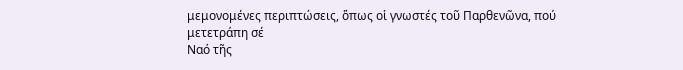μεμονομένες περιπτώσεις, ὅπως οἱ γνωστές τοῦ Παρθενῶνα, πού μετετράπη σέ
Ναό τῆς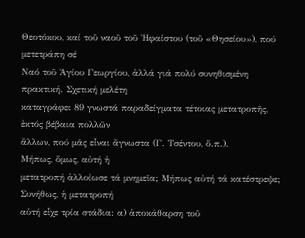Θεοτόκου, καί τοῦ ναοῦ τοῦ Ἠφαίστου (τοῦ «Θησείου»), πού μετετράπη σέ
Ναό τοῦ Ἁγίου Γεωργίου, ἀλλά γιά πολύ συνηθισμένη πρακτική. Σχετική μελέτη
καταγράφει 89 γνωστά παραδείγματα τέτοιας μετατροπῆς, ἐκτός βέβαια πολλῶν
ἄλλων, πού μᾶς εἶναι ἄγνωστα (Γ. Τσέντου, ὅ.π.).
Μήπως, ὅμως, αὐτή ἡ
μετατροπή ἀλλοίωσε τά μνημεῖα; Μήπως αὐτή τά κατέστρεψε; Συνήθως, ἡ μετατροπή
αὐτή εἶχε τρία στάδια: α) ἀποκάθαρση τοῦ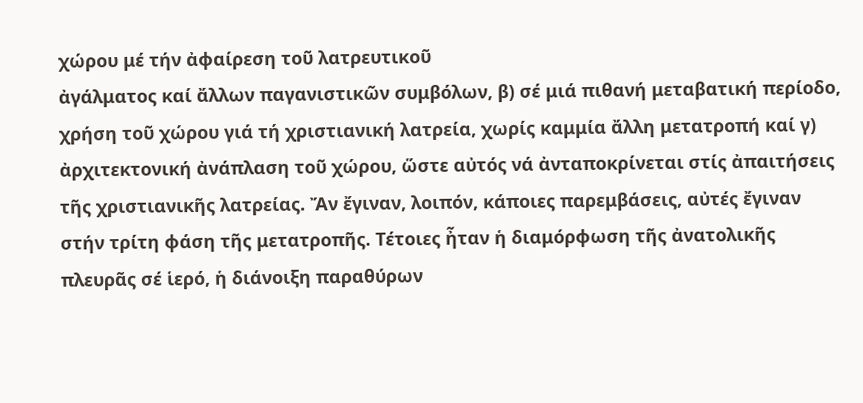χώρου μέ τήν ἀφαίρεση τοῦ λατρευτικοῦ
ἀγάλματος καί ἄλλων παγανιστικῶν συμβόλων, β) σέ μιά πιθανή μεταβατική περίοδο,
χρήση τοῦ χώρου γιά τή χριστιανική λατρεία, χωρίς καμμία ἄλλη μετατροπή καί γ)
ἀρχιτεκτονική ἀνάπλαση τοῦ χώρου, ὥστε αὐτός νά ἀνταποκρίνεται στίς ἀπαιτήσεις
τῆς χριστιανικῆς λατρείας. Ἄν ἔγιναν, λοιπόν, κάποιες παρεμβάσεις, αὐτές ἔγιναν
στήν τρίτη φάση τῆς μετατροπῆς. Τέτοιες ἦταν ἡ διαμόρφωση τῆς ἀνατολικῆς
πλευρᾶς σέ ἱερό, ἡ διάνοιξη παραθύρων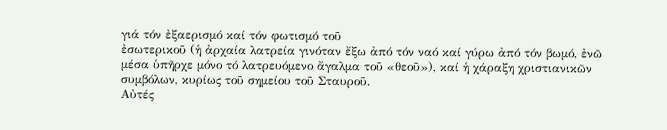γιά τόν ἐξαερισμό καί τόν φωτισμό τοῦ
ἐσωτερικοῦ (ἡ ἀρχαία λατρεία γινόταν ἔξω ἀπό τόν ναό καί γύρω ἀπό τόν βωμό, ἐνῶ
μέσα ὑπῆρχε μόνο τό λατρευόμενο ἄγαλμα τοῦ «θεοῦ»), καί ἡ χάραξη χριστιανικῶν
συμβόλων, κυρίως τοῦ σημείου τοῦ Σταυροῦ.
Αὐτές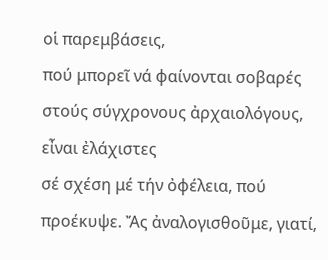οἱ παρεμβάσεις,
πού μπορεῖ νά φαίνονται σοβαρές στούς σύγχρονους ἀρχαιολόγους, εἶναι ἐλάχιστες
σέ σχέση μέ τήν ὀφέλεια, πού προέκυψε. Ἄς ἀναλογισθοῦμε, γιατί,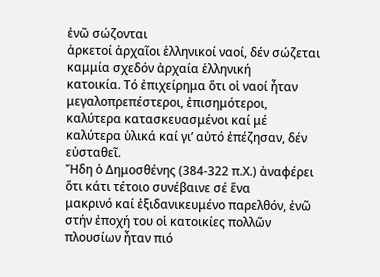ἐνῶ σώζονται
ἀρκετοί ἀρχαῖοι ἑλληνικοί ναοί, δέν σώζεται καμμία σχεδόν ἀρχαία ἑλληνική
κατοικία. Τό ἐπιχείρημα ὅτι οἱ ναοί ἦταν μεγαλοπρεπέστεροι, ἐπισημότεροι,
καλύτερα κατασκευασμένοι καί μέ καλύτερα ὑλικά καί γι’ αὐτό ἐπέζησαν, δέν εὐσταθεῖ.
Ἤδη ὁ Δημοσθένης (384-322 π.Χ.) ἀναφέρει ὅτι κάτι τέτοιο συνέβαινε σέ ἕνα
μακρινό καί ἐξιδανικευμένο παρελθόν, ἐνῶ στήν ἐποχή του οἱ κατοικίες πολλῶν
πλουσίων ἦταν πιό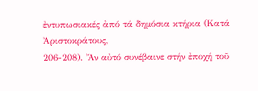ἐντυπωσιακές ἀπό τά δημόσια κτήρια (Κατά Ἀριστοκράτους,
206-208). Ἄν αὐτό συνέβαινε στήν ἐποχή τοῦ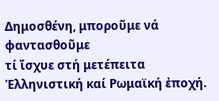Δημοσθένη, μποροῦμε νά φαντασθοῦμε
τί ἴσχυε στή μετέπειτα Ἑλληνιστική καί Ρωμαϊκή ἐποχή.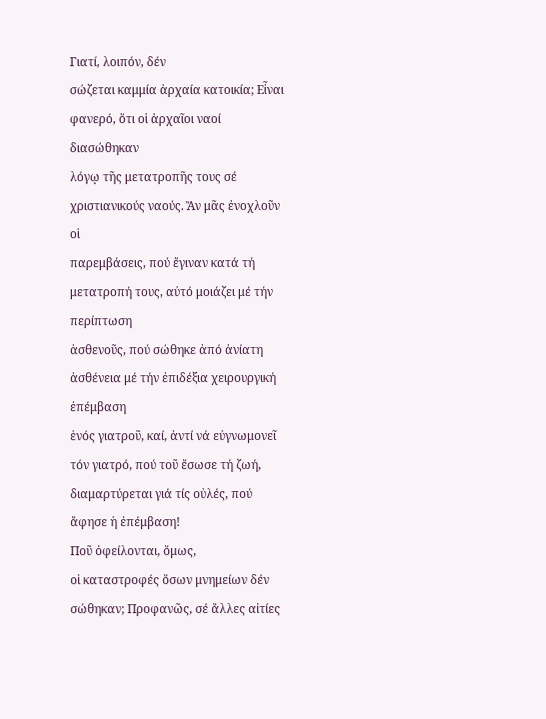Γιατί, λοιπόν, δέν
σώζεται καμμία ἀρχαία κατοικία; Εἶναι φανερό, ὅτι οἱ ἀρχαῖοι ναοί διασώθηκαν
λόγῳ τῆς μετατροπῆς τους σέ χριστιανικούς ναούς. Ἄν μᾶς ἐνοχλοῦν οἱ
παρεμβάσεις, πού ἔγιναν κατά τή μετατροπή τους, αὐτό μοιάζει μέ τήν περίπτωση
ἀσθενοῦς, πού σώθηκε ἀπό ἀνίατη ἀσθένεια μέ τήν ἐπιδέξια χειρουργική ἐπέμβαση
ἑνός γιατροῦ, καί, ἀντί νά εὐγνωμονεῖ τόν γιατρό, πού τοῦ ἔσωσε τή ζωή,
διαμαρτύρεται γιά τίς οὐλές, πού ἄφησε ἡ ἐπέμβαση!
Ποῦ ὀφείλονται, ὅμως,
οἱ καταστροφές ὅσων μνημείων δέν σώθηκαν; Προφανῶς, σέ ἄλλες αἰτίες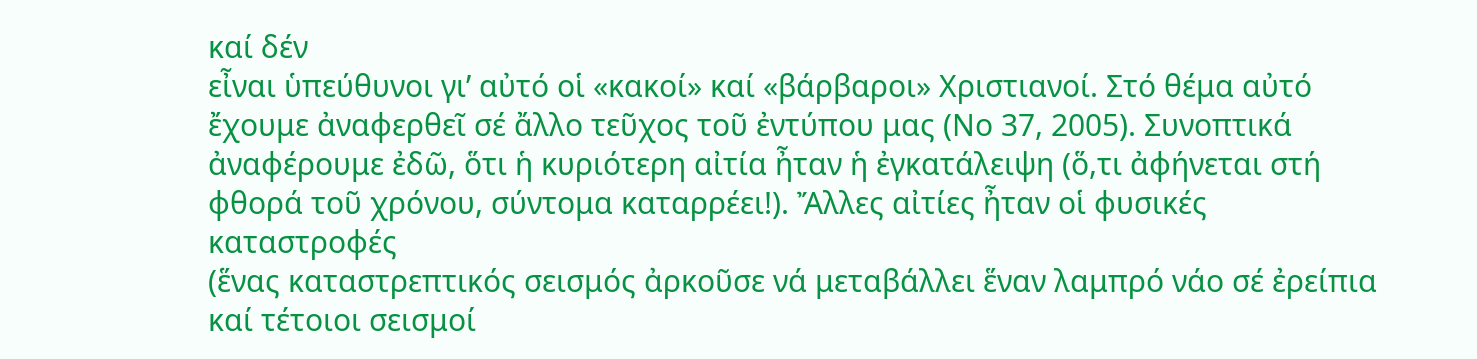καί δέν
εἶναι ὑπεύθυνοι γι’ αὐτό οἱ «κακοί» καί «βάρβαροι» Χριστιανοί. Στό θέμα αὐτό
ἔχουμε ἀναφερθεῖ σέ ἄλλο τεῦχος τοῦ ἐντύπου μας (Νο 37, 2005). Συνοπτικά
ἀναφέρουμε ἐδῶ, ὅτι ἡ κυριότερη αἰτία ἦταν ἡ ἐγκατάλειψη (ὅ,τι ἀφήνεται στή
φθορά τοῦ χρόνου, σύντομα καταρρέει!). Ἄλλες αἰτίες ἦταν οἱ φυσικές καταστροφές
(ἕνας καταστρεπτικός σεισμός ἀρκοῦσε νά μεταβάλλει ἕναν λαμπρό νάο σέ ἐρείπια
καί τέτοιοι σεισμοί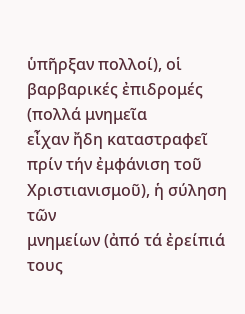ὑπῆρξαν πολλοί), οἱ βαρβαρικές ἐπιδρομές (πολλά μνημεῖα
εἶχαν ἤδη καταστραφεῖ πρίν τήν ἐμφάνιση τοῦ Χριστιανισμοῦ), ἡ σύληση τῶν
μνημείων (ἀπό τά ἐρείπιά τους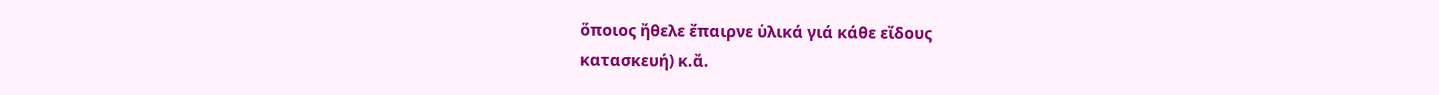ὅποιος ἤθελε ἔπαιρνε ὑλικά γιά κάθε εἴδους
κατασκευή) κ.ἄ.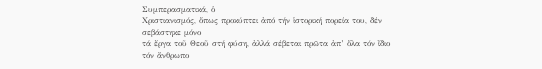Συμπερασματικά, ὁ
Χριστιανισμός, ὅπως προκύπτει ἀπό τήν ἱστορική πορεία του, δέν σεβάστηκε μόνο
τά ἔργα τοῦ Θεοῦ στή φύση, ἀλλά σέβεται πρῶτα ἀπ’ ὅλα τόν ἴδιο τόν ἄνθρωπο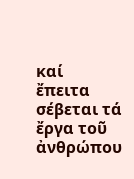καί
ἔπειτα σέβεται τά ἔργα τοῦ ἀνθρώπου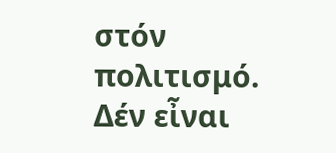στόν πολιτισμό. Δέν εἶναι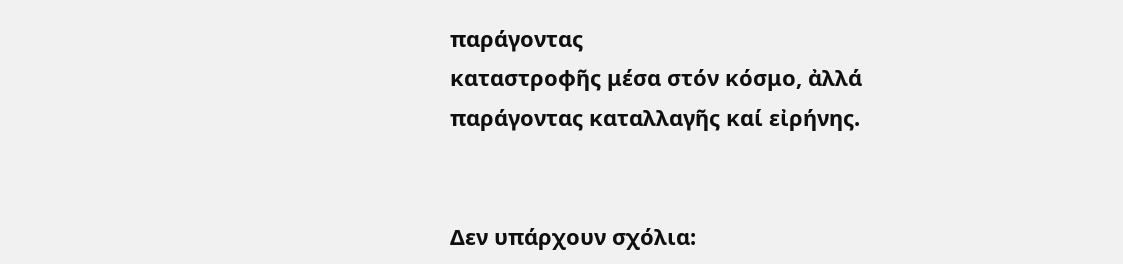παράγοντας
καταστροφῆς μέσα στόν κόσμο, ἀλλά παράγοντας καταλλαγῆς καί εἰρήνης.


Δεν υπάρχουν σχόλια: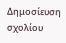Δημοσίευση σχολίου